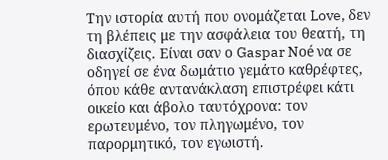Την ιστορία αυτή που ονομάζεται Love, δεν τη βλέπεις με την ασφάλεια του θεατή, τη διασχίζεις. Είναι σαν ο Gaspar Noé να σε οδηγεί σε ένα δωμάτιο γεμάτο καθρέφτες, όπου κάθε αντανάκλαση επιστρέφει κάτι οικείο και άβολο ταυτόχρονα: τον ερωτευμένο, τον πληγωμένο, τον παρορμητικό, τον εγωιστή.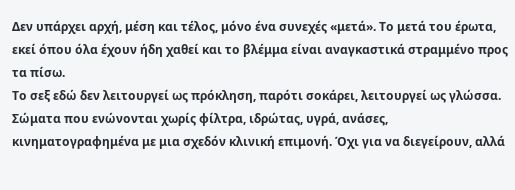Δεν υπάρχει αρχή, μέση και τέλος, μόνο ένα συνεχές «μετά». Το μετά του έρωτα, εκεί όπου όλα έχουν ήδη χαθεί και το βλέμμα είναι αναγκαστικά στραμμένο προς τα πίσω.
Το σεξ εδώ δεν λειτουργεί ως πρόκληση, παρότι σοκάρει, λειτουργεί ως γλώσσα. Σώματα που ενώνονται χωρίς φίλτρα, ιδρώτας, υγρά, ανάσες, κινηματογραφημένα με μια σχεδόν κλινική επιμονή. Όχι για να διεγείρουν, αλλά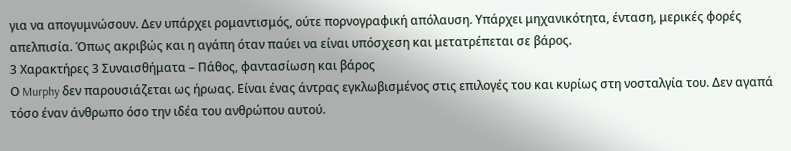για να απογυμνώσουν. Δεν υπάρχει ρομαντισμός, ούτε πορνογραφική απόλαυση. Υπάρχει μηχανικότητα, ένταση, μερικές φορές απελπισία. Όπως ακριβώς και η αγάπη όταν παύει να είναι υπόσχεση και μετατρέπεται σε βάρος.
3 Χαρακτήρες 3 Συναισθήματα – Πάθος, φαντασίωση και βάρος
Ο Murphy δεν παρουσιάζεται ως ήρωας. Είναι ένας άντρας εγκλωβισμένος στις επιλογές του και κυρίως στη νοσταλγία του. Δεν αγαπά τόσο έναν άνθρωπο όσο την ιδέα του ανθρώπου αυτού.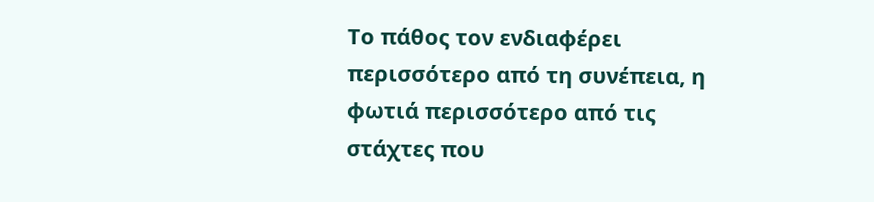Το πάθος τον ενδιαφέρει περισσότερο από τη συνέπεια, η φωτιά περισσότερο από τις στάχτες που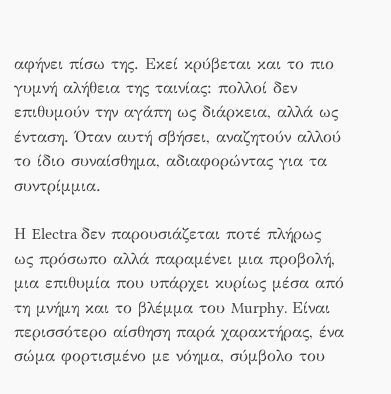αφήνει πίσω της. Εκεί κρύβεται και το πιο γυμνή αλήθεια της ταινίας: πολλοί δεν επιθυμούν την αγάπη ως διάρκεια, αλλά ως ένταση. Όταν αυτή σβήσει, αναζητούν αλλού το ίδιο συναίσθημα, αδιαφορώντας για τα συντρίμμια.

Η Electra δεν παρουσιάζεται ποτέ πλήρως ως πρόσωπο αλλά παραμένει μια προβολή, μια επιθυμία που υπάρχει κυρίως μέσα από τη μνήμη και το βλέμμα του Murphy. Είναι περισσότερο αίσθηση παρά χαρακτήρας, ένα σώμα φορτισμένο με νόημα, σύμβολο του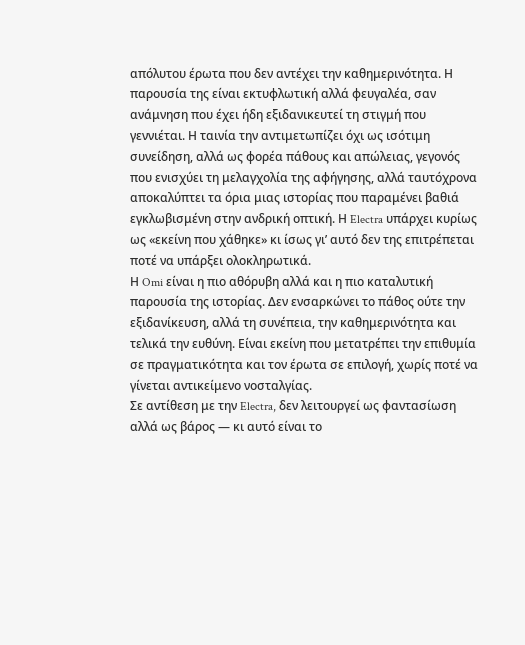απόλυτου έρωτα που δεν αντέχει την καθημερινότητα. Η παρουσία της είναι εκτυφλωτική αλλά φευγαλέα, σαν ανάμνηση που έχει ήδη εξιδανικευτεί τη στιγμή που γεννιέται. Η ταινία την αντιμετωπίζει όχι ως ισότιμη συνείδηση, αλλά ως φορέα πάθους και απώλειας, γεγονός που ενισχύει τη μελαγχολία της αφήγησης, αλλά ταυτόχρονα αποκαλύπτει τα όρια μιας ιστορίας που παραμένει βαθιά εγκλωβισμένη στην ανδρική οπτική. Η Electra υπάρχει κυρίως ως «εκείνη που χάθηκε» κι ίσως γι’ αυτό δεν της επιτρέπεται ποτέ να υπάρξει ολοκληρωτικά.
Η Omi είναι η πιο αθόρυβη αλλά και η πιο καταλυτική παρουσία της ιστορίας. Δεν ενσαρκώνει το πάθος ούτε την εξιδανίκευση, αλλά τη συνέπεια, την καθημερινότητα και τελικά την ευθύνη. Είναι εκείνη που μετατρέπει την επιθυμία σε πραγματικότητα και τον έρωτα σε επιλογή, χωρίς ποτέ να γίνεται αντικείμενο νοσταλγίας.
Σε αντίθεση με την Electra, δεν λειτουργεί ως φαντασίωση αλλά ως βάρος — κι αυτό είναι το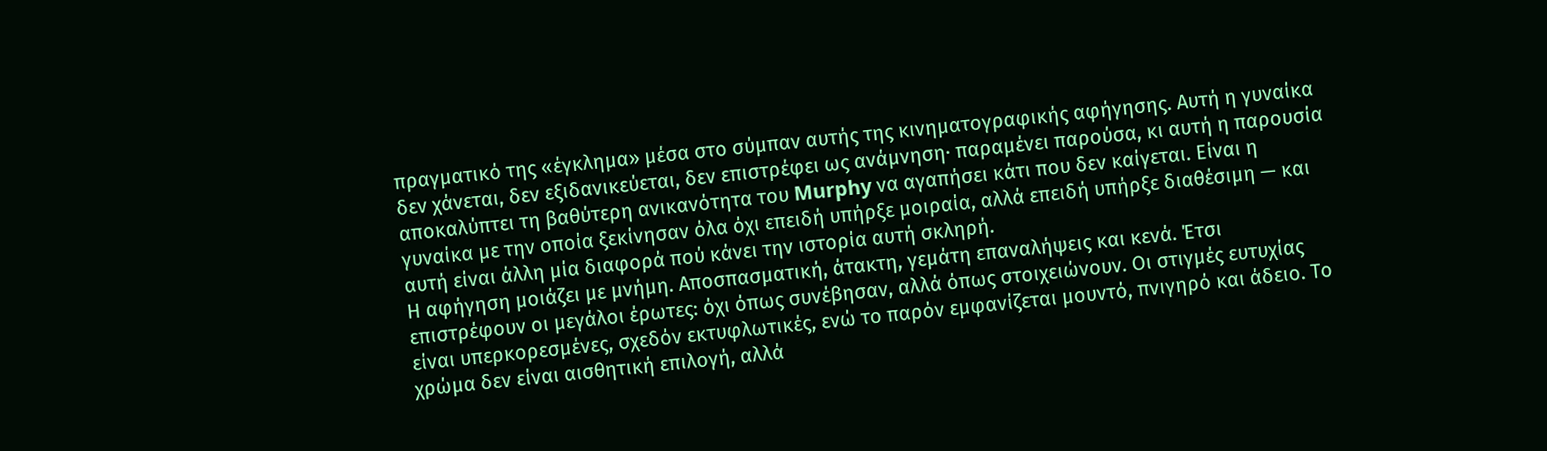πραγματικό της «έγκλημα» μέσα στο σύμπαν αυτής της κινηματογραφικής αφήγησης. Αυτή η γυναίκα δεν χάνεται, δεν εξιδανικεύεται, δεν επιστρέφει ως ανάμνηση· παραμένει παρούσα, κι αυτή η παρουσία αποκαλύπτει τη βαθύτερη ανικανότητα του Murphy να αγαπήσει κάτι που δεν καίγεται. Είναι η γυναίκα με την οποία ξεκίνησαν όλα όχι επειδή υπήρξε μοιραία, αλλά επειδή υπήρξε διαθέσιμη — και αυτή είναι άλλη μία διαφορά πού κάνει την ιστορία αυτή σκληρή.
Η αφήγηση μοιάζει με μνήμη. Αποσπασματική, άτακτη, γεμάτη επαναλήψεις και κενά. Έτσι επιστρέφουν οι μεγάλοι έρωτες: όχι όπως συνέβησαν, αλλά όπως στοιχειώνουν. Οι στιγμές ευτυχίας είναι υπερκορεσμένες, σχεδόν εκτυφλωτικές, ενώ το παρόν εμφανίζεται μουντό, πνιγηρό και άδειο. Το χρώμα δεν είναι αισθητική επιλογή, αλλά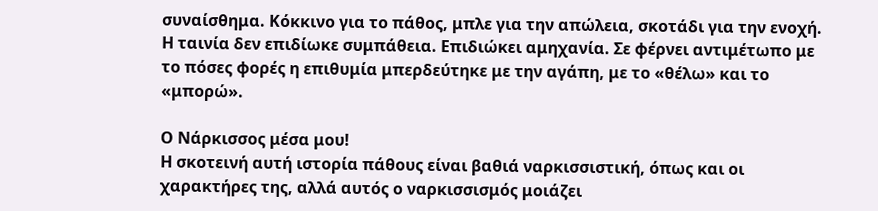συναίσθημα. Κόκκινο για το πάθος, μπλε για την απώλεια, σκοτάδι για την ενοχή. Η ταινία δεν επιδίωκε συμπάθεια. Επιδιώκει αμηχανία. Σε φέρνει αντιμέτωπο με το πόσες φορές η επιθυμία μπερδεύτηκε με την αγάπη, με το «θέλω» και το «μπορώ».

Ο Νάρκισσος μέσα μου!
Η σκοτεινή αυτή ιστορία πάθους είναι βαθιά ναρκισσιστική, όπως και οι χαρακτήρες της, αλλά αυτός ο ναρκισσισμός μοιάζει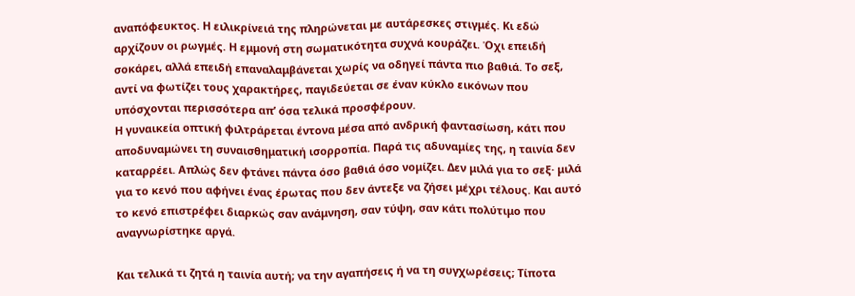αναπόφευκτος. Η ειλικρίνειά της πληρώνεται με αυτάρεσκες στιγμές. Κι εδώ αρχίζουν οι ρωγμές. Η εμμονή στη σωματικότητα συχνά κουράζει. Όχι επειδή σοκάρει, αλλά επειδή επαναλαμβάνεται χωρίς να οδηγεί πάντα πιο βαθιά. Το σεξ, αντί να φωτίζει τους χαρακτήρες, παγιδεύεται σε έναν κύκλο εικόνων που υπόσχονται περισσότερα απ’ όσα τελικά προσφέρουν.
Η γυναικεία οπτική φιλτράρεται έντονα μέσα από ανδρική φαντασίωση, κάτι που αποδυναμώνει τη συναισθηματική ισορροπία. Παρά τις αδυναμίες της, η ταινία δεν καταρρέει. Απλώς δεν φτάνει πάντα όσο βαθιά όσο νομίζει. Δεν μιλά για το σεξ· μιλά για το κενό που αφήνει ένας έρωτας που δεν άντεξε να ζήσει μέχρι τέλους. Και αυτό το κενό επιστρέφει διαρκώς σαν ανάμνηση, σαν τύψη, σαν κάτι πολύτιμο που αναγνωρίστηκε αργά.

Και τελικά τι ζητά η ταινία αυτή; να την αγαπήσεις ή να τη συγχωρέσεις; Τίποτα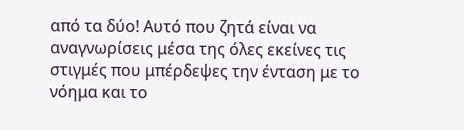από τα δύο! Αυτό που ζητά είναι να αναγνωρίσεις μέσα της όλες εκείνες τις στιγμές που μπέρδεψες την ένταση με το νόημα και το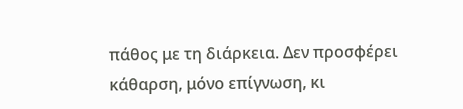πάθος με τη διάρκεια. Δεν προσφέρει κάθαρση, μόνο επίγνωση, κι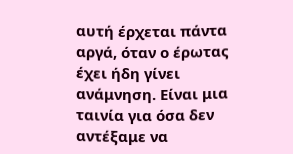αυτή έρχεται πάντα αργά, όταν ο έρωτας έχει ήδη γίνει ανάμνηση. Είναι μια ταινία για όσα δεν αντέξαμε να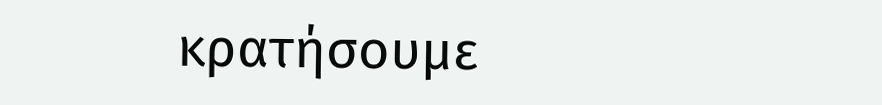κρατήσουμε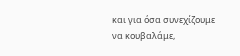και για όσα συνεχίζουμε να κουβαλάμε,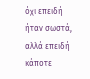όχι επειδή ήταν σωστά, αλλά επειδή κάποτε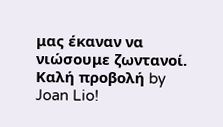μας έκαναν να νιώσουμε ζωντανοί.
Καλή προβολή by Joan Lio!